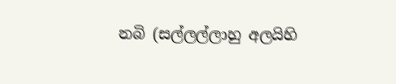නබි (සල්ලල්ලාහු අලයිහි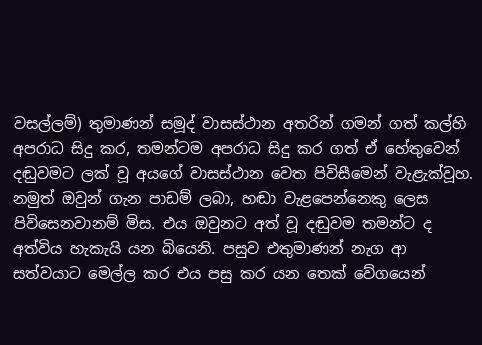වසල්ලම්) තුමාණන් සමූද් වාසස්ථාන අතරින් ගමන් ගත් කල්හි අපරාධ සිදු කර, තමන්ටම අපරාධ සිදු කර ගත් ඒ හේතුවෙන් දඬුවමට ලක් වූ අයගේ වාසස්ථාන වෙත පිවිසීමෙන් වැළැක්වූහ. නමුත් ඔවුන් ගැන පාඩම් ලබා, හඬා වැළපෙන්නෙකු ලෙස පිවිසෙනවානම් මිස. එය ඔවුනට අත් වූ දඬුවම තමන්ට ද අත්විය හැකැයි යන බියෙනි. පසුව එතුමාණන් නැග ආ සත්වයාට මෙල්ල කර එය පසු කර යන තෙක් වේගයෙන්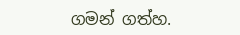ගමන් ගත්හ.